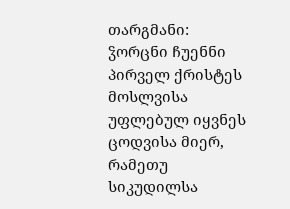თარგმანი: ჴორცნი ჩუენნი პირველ ქრისტეს მოსლვისა უფლებულ იყვნეს ცოდვისა მიერ, რამეთუ სიკუდილსა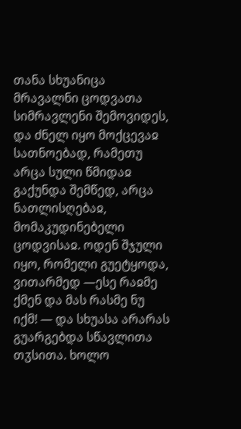თანა სხუანიცა მრავალნი ცოდვათა სიმრავლენი შემოვიდეს, და ძნელ იყო მოქცევაჲ სათნოებად, რამეთუ არცა სული წმიდაჲ გაქუნდა შემწედ, არცა ნათლისღებაჲ, მომაკუდინებელი ცოდვისაჲ. ოდენ შჯული იყო, რომელი გუეტყოდა, ვითარმედ —ესე რაჲმე ქმენ და მას რასმე ნუ იქმ! — და სხუასა არარას გუარგებდა სწავლითა თჳსითა. ხოლო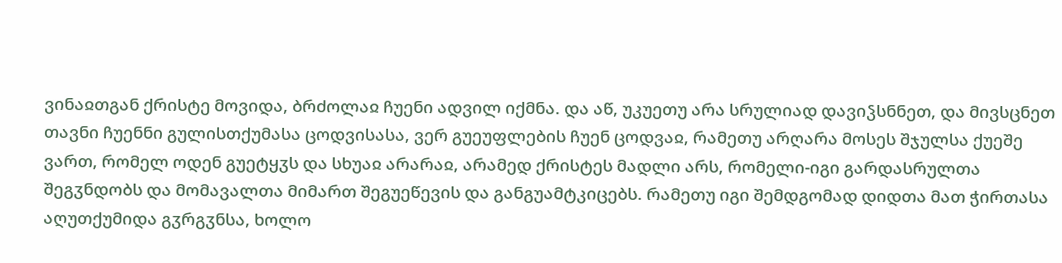ვინაჲთგან ქრისტე მოვიდა, ბრძოლაჲ ჩუენი ადვილ იქმნა. და აწ, უკუეთუ არა სრულიად დავიჴსნნეთ, და მივსცნეთ თავნი ჩუენნი გულისთქუმასა ცოდვისასა, ვერ გუეუფლების ჩუენ ცოდვაჲ, რამეთუ არღარა მოსეს შჯულსა ქუეშე ვართ, რომელ ოდენ გუეტყჳს და სხუაჲ არარაჲ, არამედ ქრისტეს მადლი არს, რომელი-იგი გარდასრულთა შეგჳნდობს და მომავალთა მიმართ შეგუეწევის და განგუამტკიცებს. რამეთუ იგი შემდგომად დიდთა მათ ჭირთასა აღუთქუმიდა გჳრგჳნსა, ხოლო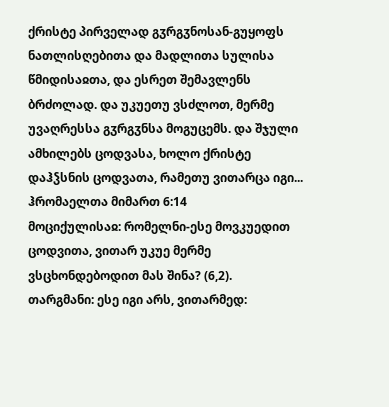ქრისტე პირველად გჳრგჳნოსან-გუყოფს ნათლისღებითა და მადლითა სულისა წმიდისაჲთა, და ესრეთ შემავლენს ბრძოლად. და უკუეთუ ვსძლოთ, მერმე უვაღრესსა გჳრგჳნსა მოგუცემს. და შჯული ამხილებს ცოდვასა, ხოლო ქრისტე დაჰჴსნის ცოდვათა, რამეთუ ვითარცა იგი...
ჰრომაელთა მიმართ 6:14
მოციქულისაჲ: რომელნი-ესე მოვკუედით ცოდვითა, ვითარ უკუე მერმე ვსცხონდებოდით მას შინა? (6,2).
თარგმანი: ესე იგი არს, ვითარმედ: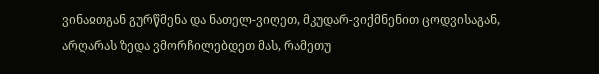ვინაჲთგან გურწმენა და ნათელ-ვიღეთ, მკუდარ-ვიქმნენით ცოდვისაგან, არღარას ზედა ვმორჩილებდეთ მას, რამეთუ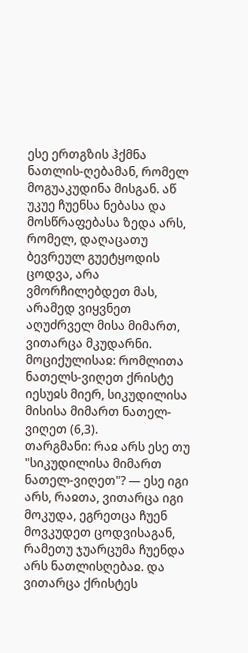ესე ერთგზის ჰქმნა ნათლის-ღებამან, რომელ მოგუაკუდინა მისგან. აწ უკუე ჩუენსა ნებასა და მოსწრაფებასა ზედა არს, რომელ, დაღაცათუ ბევრეულ გუეტყოდის ცოდვა, არა ვმორჩილებდეთ მას, არამედ ვიყვნეთ აღუძრველ მისა მიმართ, ვითარცა მკუდარნი.
მოციქულისაჲ: რომლითა ნათელს-ვიღეთ ქრისტე იესუჲს მიერ, სიკუდილისა მისისა მიმართ ნათელ-ვიღეთ (6,3).
თარგმანი: რაჲ არს ესე თუ "სიკუდილისა მიმართ ნათელ-ვიღეთ"? — ესე იგი არს, რაჲთა, ვითარცა იგი მოკუდა, ეგრეთცა ჩუენ მოვკუდეთ ცოდვისაგან, რამეთუ ჯუარცუმა ჩუენდა არს ნათლისღებაჲ. და ვითარცა ქრისტეს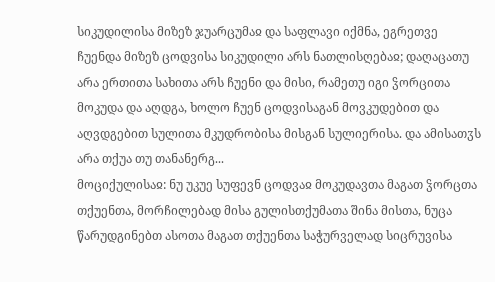სიკუდილისა მიზეზ ჯუარცუმაჲ და საფლავი იქმნა, ეგრეთვე ჩუენდა მიზეზ ცოდვისა სიკუდილი არს ნათლისღებაჲ; დაღაცათუ არა ერთითა სახითა არს ჩუენი და მისი, რამეთუ იგი ჴორცითა მოკუდა და აღდგა, ხოლო ჩუენ ცოდვისაგან მოვკუდებით და აღვდგებით სულითა მკუდრობისა მისგან სულიერისა. და ამისათჳს არა თქუა თუ თანანერგ...
მოციქულისაჲ: ნუ უკუე სუფევნ ცოდვაჲ მოკუდავთა მაგათ ჴორცთა თქუენთა, მორჩილებად მისა გულისთქუმათა შინა მისთა, ნუცა წარუდგინებთ ასოთა მაგათ თქუენთა საჭურველად სიცრუვისა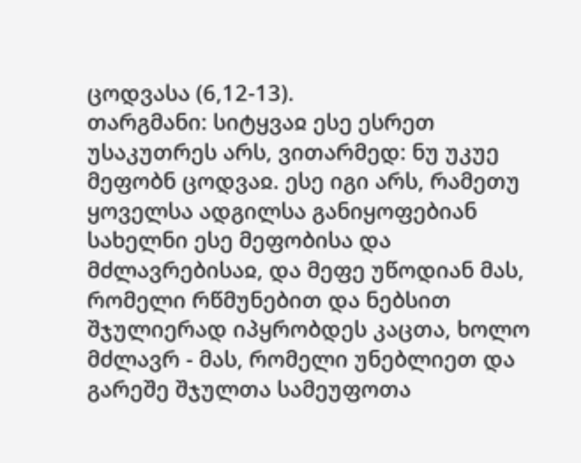ცოდვასა (6,12-13).
თარგმანი: სიტყვაჲ ესე ესრეთ უსაკუთრეს არს, ვითარმედ: ნუ უკუე მეფობნ ცოდვაჲ. ესე იგი არს, რამეთუ ყოველსა ადგილსა განიყოფებიან სახელნი ესე მეფობისა და მძლავრებისაჲ, და მეფე უწოდიან მას, რომელი რწმუნებით და ნებსით შჯულიერად იპყრობდეს კაცთა, ხოლო მძლავრ - მას, რომელი უნებლიეთ და გარეშე შჯულთა სამეუფოთა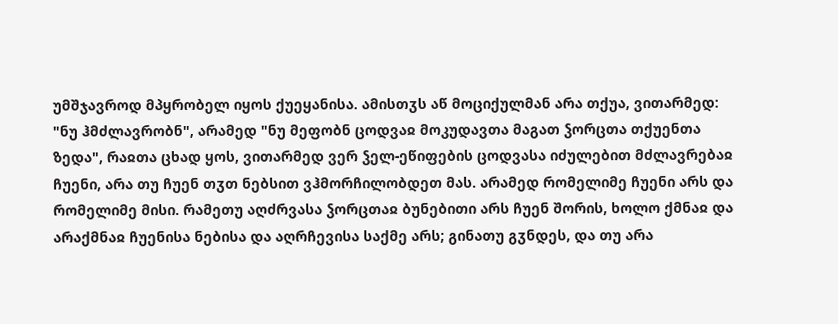უმშჯავროდ მპყრობელ იყოს ქუეყანისა. ამისთჳს აწ მოციქულმან არა თქუა, ვითარმედ: "ნუ ჰმძლავრობნ", არამედ "ნუ მეფობნ ცოდვაჲ მოკუდავთა მაგათ ჴორცთა თქუენთა ზედა", რაჲთა ცხად ყოს, ვითარმედ ვერ ჴელ-ეწიფების ცოდვასა იძულებით მძლავრებაჲ ჩუენი, არა თუ ჩუენ თჳთ ნებსით ვჰმორჩილობდეთ მას. არამედ რომელიმე ჩუენი არს და რომელიმე მისი. რამეთუ აღძრვასა ჴორცთაჲ ბუნებითი არს ჩუენ შორის, ხოლო ქმნაჲ და არაქმნაჲ ჩუენისა ნებისა და აღრჩევისა საქმე არს; გინათუ გჳნდეს, და თუ არა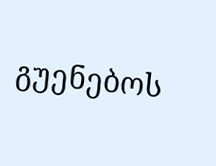გუენებოს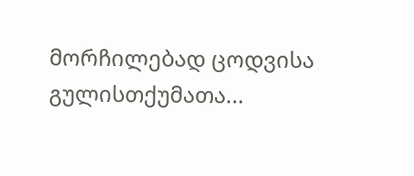მორჩილებად ცოდვისა გულისთქუმათა...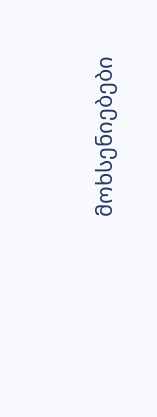მოხსენიებები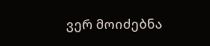ვერ მოიძებნა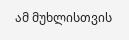ამ მუხლისთვის